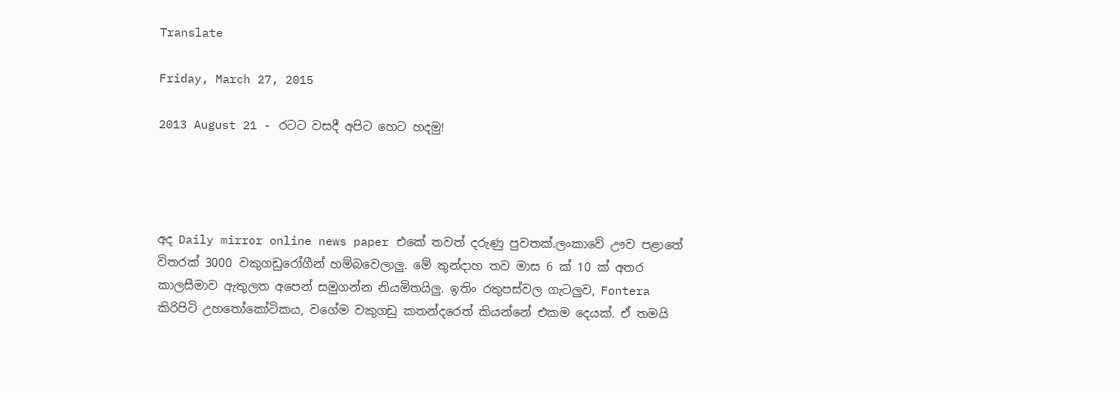Translate

Friday, March 27, 2015

2013 August 21 - රටට වසදී අපිට හෙට හදමු!




අද Daily mirror online news paper එකේ තවත් දරුණු පුවතක්.ලංකාවේ ඌව පළාතේ විතරක් 3000 වකුගඩුරෝගීන් හම්බවෙලාලු. මේ තුන්දාහ තව මාස 6 ක් 10 ක් අතර කාලසීමාව ඇතුලත අපෙන් සමුගන්න නියමිතයිලු. ඉතිං රතුපස්වල ගැටලුව, Fontera කිරිපිටි උහතෝකෝටිකය, වගේම වකුගඩු කතන්දරෙත් කියන්නේ එකම දෙයක්. ඒ තමයි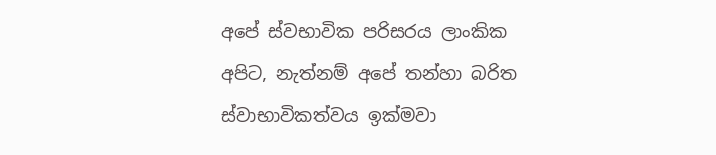අපේ ස්වභාවික පරිසරය ලාංකික අපිට, නැත්නම් අපේ තන්හා බරිත ස්වාභාවිකත්වය ඉක්මවා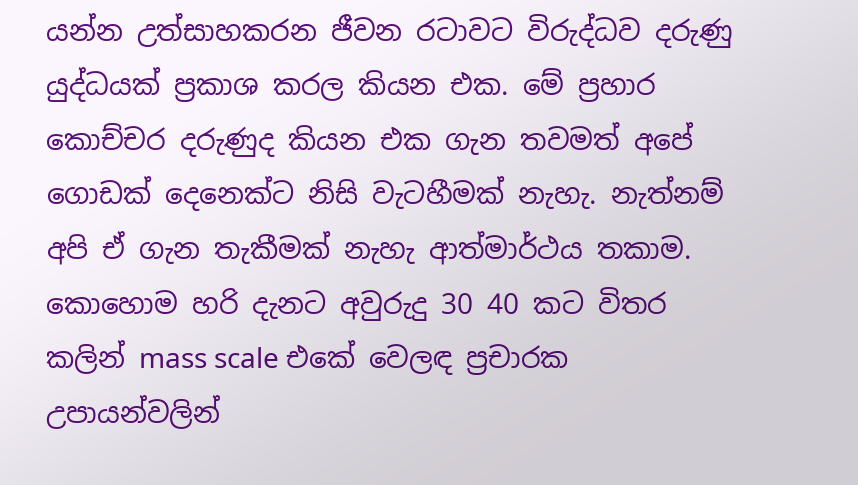යන්න උත්සාහකරන ජීවන රටාවට විරුද්ධව දරුණු යුද්ධයක් ප්‍රකාශ කරල කියන එක. මේ ප්‍රහාර කොච්චර දරුණුද කියන එක ගැන තවමත් අපේ ගොඩක් දෙනෙක්ට නිසි වැටහීමක් නැහැ. නැත්නම් අපි ඒ ගැන තැකීමක් නැහැ ආත්මාර්ථය තකාම.
කොහොම හරි දැනට අවුරුදු 30 40 කට විතර කලින් mass scale එකේ වෙලඳ ප්‍රචාරක උපායන්වලින්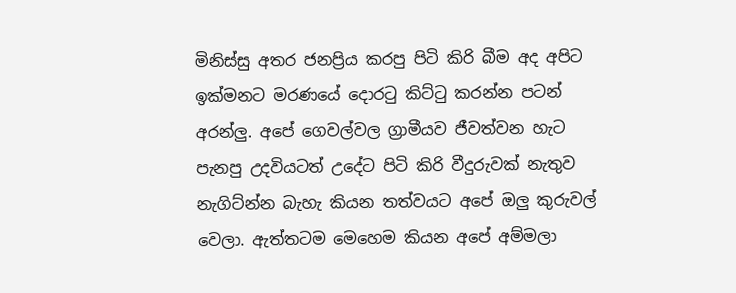මිනිස්සු අතර ජනප්‍රිය කරපු පිටි කිරි බීම අද අපිට ඉක්මනට මරණයේ දොරටු කිට්ටු කරන්න පටන් අරන්ලු. අපේ ගෙවල්වල ග්‍රාමීයව ජීවත්වන හැට පැනපු උදවියටත් උදේට පිටි කිරි වීදුරුවක් නැතුව නැගිට්න්න බැහැ කියන තත්වයට අපේ ඔලු කුරුවල් වෙලා. ඇත්තටම මෙහෙම කියන අපේ අම්මලා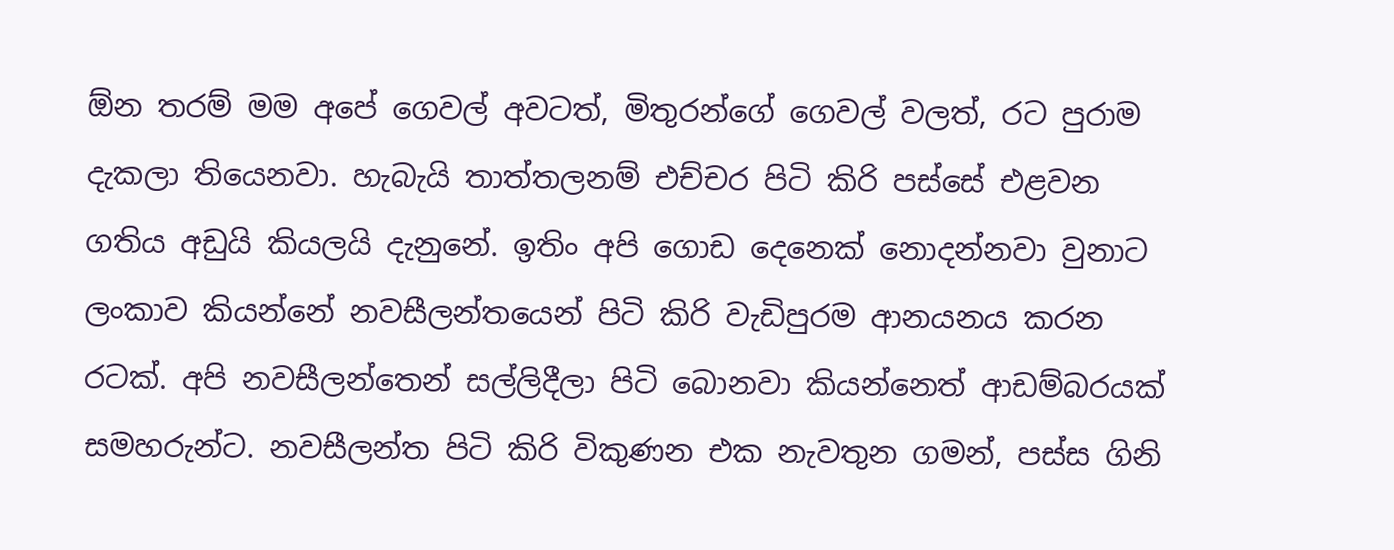ඕන තරම් මම අපේ ගෙවල් අවටත්, මිතුරන්ගේ ගෙවල් වලත්, රට පුරාම දැකලා තියෙනවා. හැබැයි තාත්තලනම් එච්චර පිටි කිරි පස්සේ එළවන ගතිය අඩුයි කියලයි දැනුනේ. ඉතිං අපි ගොඩ දෙනෙක් නොදන්නවා වුනාට ලංකාව කියන්නේ නවසීලන්තයෙන් පිටි කිරි වැඩිපුරම ආනයනය කරන රටක්. අපි නවසීලන්තෙන් සල්ලිදීලා පිටි බොනවා කියන්නෙත් ආඩම්බරයක් සමහරුන්ට. නවසීලන්ත පිටි කිරි විකුණන එක නැවතුන ගමන්, පස්ස ගිනි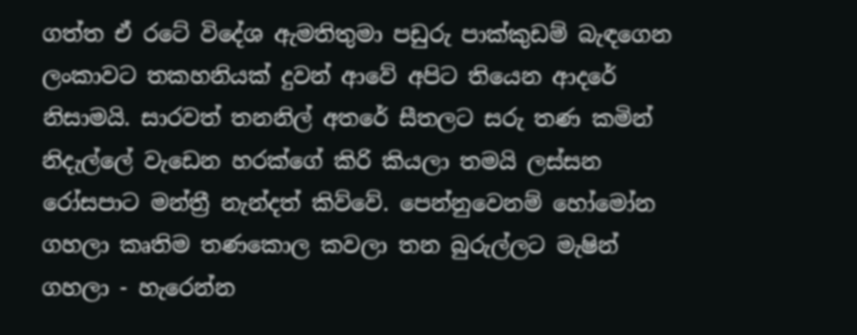ගත්ත ඒ රටේ විදේශ ඇමතිතුමා පඩුරු පාක්කුඩම් බැඳගෙන ලංකාවට තකහනියක් දුවන් ආවේ අපිට තියෙන ආදරේ නිසාමයි. සාරවත් තනනිල් අතරේ සීතලට සරු තණ කමින් නිදැල්ලේ වැඩෙන හරක්ගේ කිරි කියලා තමයි ලස්සන රෝසපාට මන්ත්‍රී නැන්දත් කිව්වේ. පෙන්නුවෙනම් හෝමෝන ගහලා කෘතිම තණකොල කවලා තන බුරුල්ලට මැෂින් ගහලා - හැරෙන්න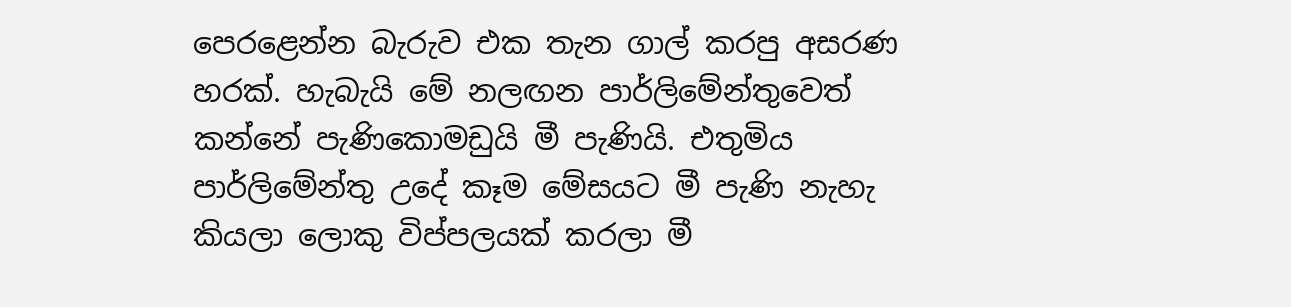පෙරළෙන්න බැරුව එක තැන ගාල් කරපු අසරණ හරක්. හැබැයි මේ නලඟන පාර්ලිමේන්තුවෙත් කන්නේ පැණිකොමඩුයි මී පැණියි. එතුමිය පාර්ලිමේන්තු උදේ කෑම මේසයට මී පැණි නැහැ කියලා ලොකු විප්පලයක් කරලා මී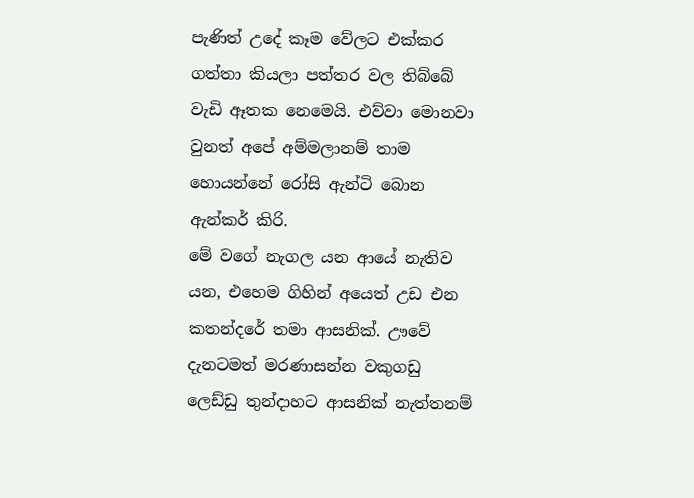පැණිත් උදේ කෑම වේලට එක්කර ගත්තා කියලා පත්තර වල තිබ්බේ වැඩි ඈතක නෙමෙයි. එව්වා මොනවා වුනත් අපේ අම්මලානම් තාම හොයන්නේ රෝසි ඇන්ටි බොන ඇන්කර් කිරි.
මේ වගේ නැගල යන ආයේ නැතිව යන, එහෙම ගිහින් අයෙත් උඩ එන කතන්දරේ තමා ආසනික්. ඌවේ දැනටමත් මරණාසන්න වකුගඩු ලෙඩ්ඩු තුන්දාහට ආසනික් නැත්තනම්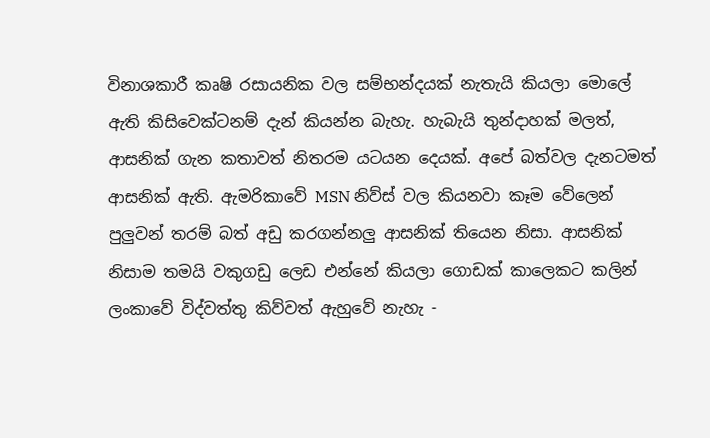විනාශකාරී කෘෂි රසායනික වල සම්භන්දයක් නැතැයි කියලා මොලේ ඇති කිසිවෙක්ටනම් දැන් කියන්න බැහැ. හැබැයි තුන්දාහක් මලත්, ආසනික් ගැන කතාවත් නිතරම යටයන දෙයක්. අපේ බත්වල දැනටමත් ආසනික් ඇති. ඇමරිකාවේ MSN නිව්ස් වල කියනවා කෑම වේලෙන් පුලුවන් තරම් බත් අඩු කරගන්නලු ආසනික් තියෙන නිසා. ආසනික් නිසාම තමයි වකුගඩු ලෙඩ එන්නේ කියලා ගොඩක් කාලෙකට කලින් ලංකාවේ විද්වත්තු කිව්වත් ඇහුවේ නැහැ -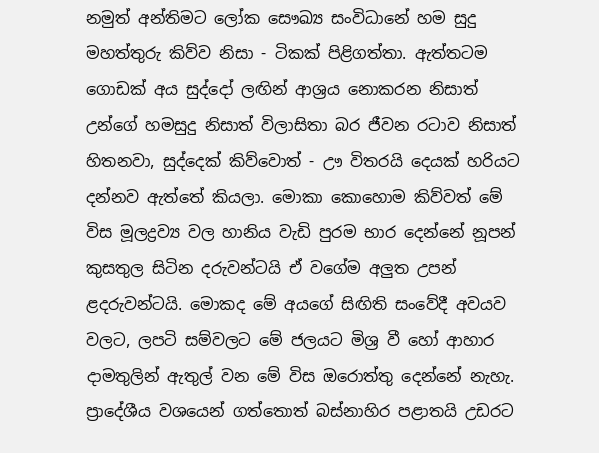නමුත් අන්තිමට ලෝක සෞඛ්‍ය සංවිධානේ හම සුදු මහත්තුරු කිව්ව නිසා - ටිකක් පිළිගත්තා. ඇත්තටම ගොඩක් අය සුද්දෝ ලඟින් ආශ්‍රය නොකරන නිසාත් උන්ගේ හමසුදු නිසාත් විලාසිතා බර ජීවන රටාව නිසාත් හිතනවා, සුද්දෙක් කිව්වොත් - ඌ විතරයි දෙයක් හරියට දන්නව ඇත්තේ කියලා. මොකා කොහොම කිව්වත් මේ විස මූලද්‍රව්‍ය වල හානිය වැඩි පුරම භාර දෙන්නේ නූපන් කුසතුල සිටින දරුවන්ටයි ඒ වගේම අලුත උපන් ළදරුවන්ටයි. මොකද මේ අයගේ සිඟිති සංවේදී අවයව වලට, ලපටි සම්වලට මේ ජලයට මිශ්‍ර වී හෝ ආහාර දාමතුලින් ඇතුල් වන මේ විස ඔරොත්තු දෙන්නේ නැහැ.
ප්‍රාදේශීය වශයෙන් ගත්තොත් බස්නාහිර පළාතයි උඩරට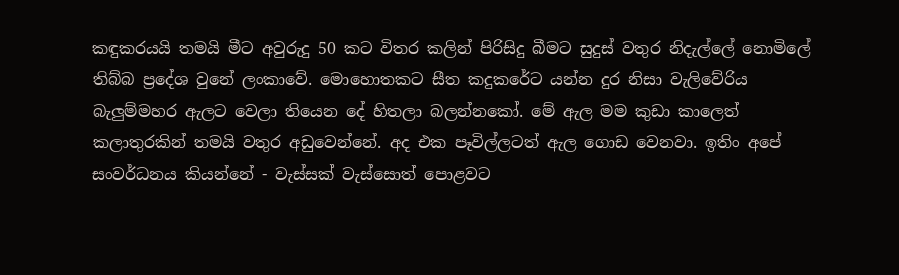කඳුකරයයි තමයි මීට අවුරුදු 50 කට විතර කලින් පිරිසිදු බීමට සුදුස් වතුර නිදැල්ලේ නොමිලේ තිබ්බ ප්‍රදේශ වුනේ ලංකාවේ. මොහොතකට සීත කදුකරේට යන්න දුර නිසා වැලිවේරිය බැලුම්මහර ඇලට වෙලා තියෙන දේ හිතලා බලන්නකෝ. මේ ඇල මම කුඩා කාලෙත් කලාතුරකින් තමයි වතුර අඩුවෙන්නේ. අද එක පෑවිල්ලටත් ඇල ගොඩ වෙනවා. ඉතිං අපේ සංවර්ධනය කියන්නේ - වැස්සක් වැස්සොත් පොළවට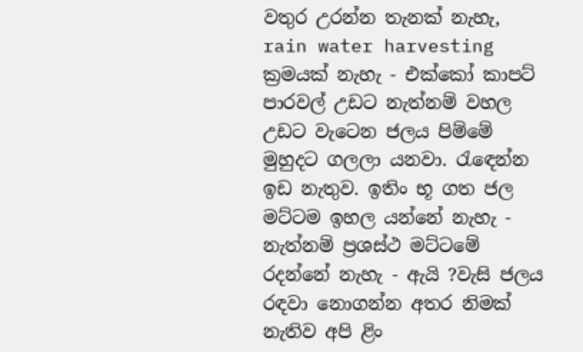වතුර උරන්න තැනක් නැහැ, rain water harvesting ක්‍රමයක් නැහැ - එක්කෝ කාපට් පාරවල් උඩට නැත්නම් වහල උඩට වැටෙන ජලය පිම්මේ මුහුදට ගලලා යනවා. රැඳෙන්න ඉඩ නැතුව. ඉතිං භූ ගත ජල මට්ටම ඉහල යන්නේ නැහැ - නැත්නම් ප්‍රශස්ථ මට්ටමේ රදන්නේ නැහැ - ඇයි ?වැසි ජලය රඳවා නොගන්න අතර නිමක් නැතිව අපි ළිං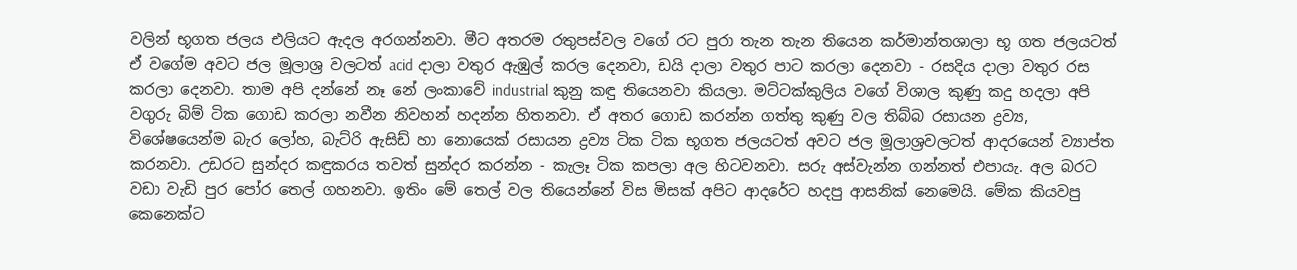වලින් භූගත ජලය එලියට ඇදල අරගන්නවා. මීට අතරම රතුපස්වල වගේ රට පුරා තැන තැන තියෙන කර්මාන්තශාලා භූ ගත ජලයටත් ඒ වගේම අවට ජල මූලාශ්‍ර වලටත් acid දාලා වතුර ඇඹුල් කරල දෙනවා, ඩයි දාලා වතුර පාට කරලා දෙනවා - රසදිය දාලා වතුර රස කරලා දෙනවා. තාම අපි දන්නේ නෑ නේ ලංකාවේ industrial කුනු කඳු තියෙනවා කියලා. මට්ටක්කුලිය වගේ විශාල කුණු කදු හදලා අපි වගුරු බිම් ටික ගොඩ කරලා නවීන නිවහන් හදන්න හිතනවා. ඒ අතර ගොඩ කරන්න ගත්තු කුණු වල තිබ්බ රසායන ද්‍රව්‍ය, විශේෂයෙන්ම බැර ලෝහ, බැට්රි ඇසිඩ් හා නොයෙක් රසායන ද්‍රව්‍ය ටික ටික භූගත ජලයටත් අවට ජල මූලාශ්‍රවලටත් ආදරයෙන් ව්‍යාප්ත කරනවා. උඩරට සුන්දර කඳුකරය තවත් සුන්දර කරන්න - කැලෑ ටික කපලා අල හිටවනවා. සරු අස්වැන්න ගන්නත් එපායැ. අල බරට වඩා වැඩි පුර පෝර තෙල් ගහනවා. ඉතිං මේ තෙල් වල තියෙන්නේ විස මිසක් අපිට ආදරේට හදපු ආසනික් නෙමෙයි. මේක කියවපු කෙනෙක්ට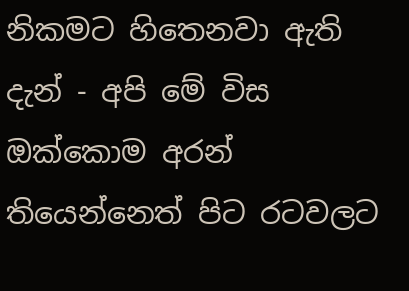නිකමට හිතෙනවා ඇති දැන් - අපි මේ විස ඔක්කොම අරන් තියෙන්නෙත් පිට රටවලට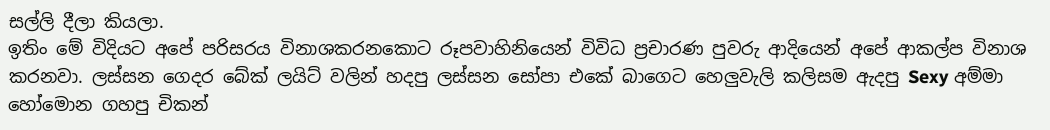සල්ලි දීලා කියලා.
ඉතිං මේ විදියට අපේ පරිසරය විනාශකරනකොට රූපවාහිනියෙන් විවිධ ප්‍රචාරණ පුවරු ආදියෙන් අපේ ආකල්ප විනාශ කරනවා. ලස්සන ගෙදර බේක් ලයිට් වලින් හදපු ලස්සන සෝපා එකේ බාගෙට හෙලුවැලි කලිසම ඇදපු Sexy අම්මා හෝමොන ගහපු චිකන්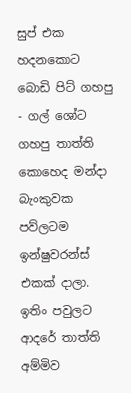සුප් එක හදනකොට බොඩි පිට් ගහපු - ගල් ශෝට ගහපු තාත්ති කොහෙද මන්දා බැංකුවක පව්ලටම ඉන්ෂුවරන්ස් එකක් දාලා. ඉතිං පවුලට ආදරේ තාත්ති අම්මිව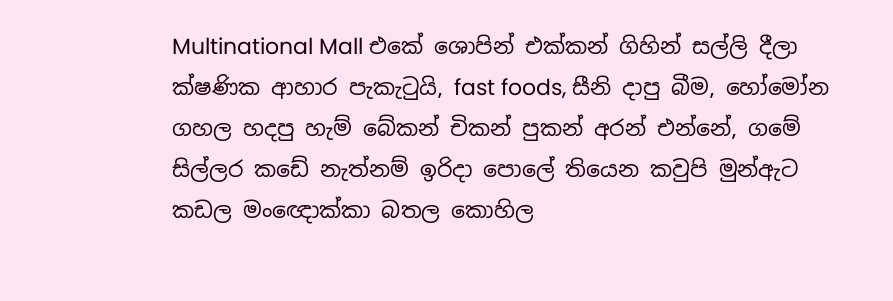Multinational Mall එකේ ශොපින් එක්කන් ගිහින් සල්ලි දීලා ක්ෂණික ආහාර පැකැටුයි, fast foods, සීනි දාපු බීම, හෝමෝන ගහල හදපු හැම් බේකන් චිකන් පුකන් අරන් එන්නේ, ගමේ සිල්ලර කඩේ නැත්නම් ඉරිදා පොලේ තියෙන කවුපි මුන්ඇට කඩල මංඥොක්කා බතල කොහිල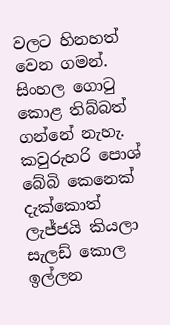වලට හිනහත් වෙන ගමන්. සිංහල ගොටු කොළ තිබ්බත් ගන්නේ නැහැ. කවුරුහරි පොශ් බේබි කෙනෙක් දැක්කොත් ලැජ්ජයි කියලා සැලඩ් කොල ඉල්ලන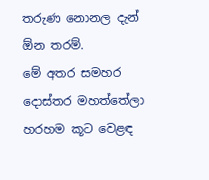තරුණ නොනල දැන් ඕන තරම්.
මේ අතර සමහර දොස්තර මහත්තේලා හරහම කූට වෙළඳ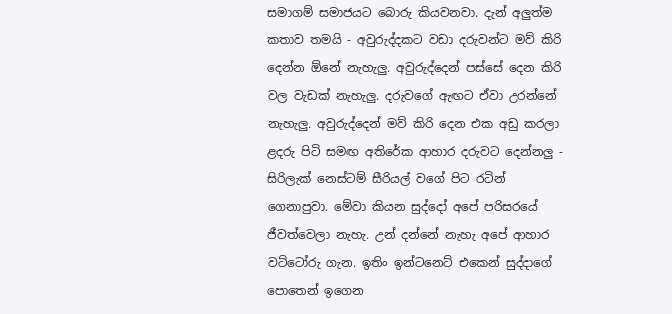සමාගම් සමාජයට බොරු කියවනවා. දැන් අලුත්ම කතාව තමයි - අවුරුද්දකට වඩා දරුවන්ට මව් කිරි දෙන්න ඕනේ නැහැලු. අවුරුද්දෙන් පස්සේ දෙන කිරි වල වැඩක් නැහැලු. දරුවගේ ඇඟට ඒවා උරන්නේ නැහැලු. අවුරුද්දෙන් මව් කිරි දෙන එක අඩු කරලා ළදරු පිටි සමඟ අතිරේක ආහාර දරුවට දෙන්නලු - සිරිලැක් නෙස්ටම් සීරියල් වගේ පිට රටින් ගෙනාපුවා. මේවා කියන සුද්දෝ අපේ පරිසරයේ ජීවත්වෙලා නැහැ. උන් දන්නේ නැහැ අපේ ආහාර වට්ටෝරු ගැන. ඉතිං ඉන්ටනෙට් එකෙන් සුද්දාගේ පොතෙන් ඉගෙන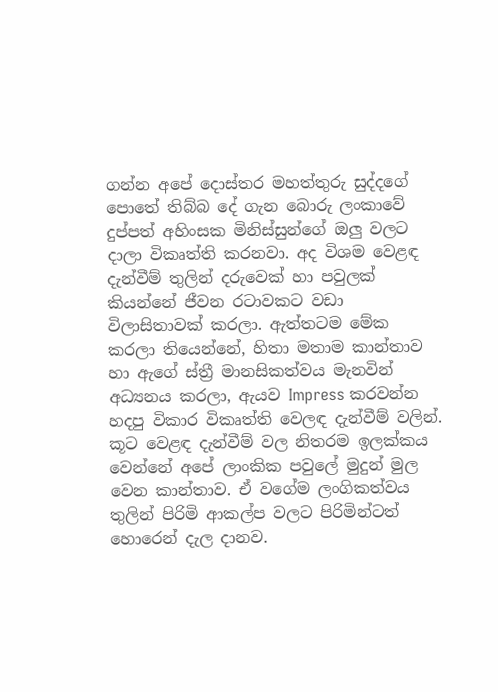ගන්න අපේ දොස්තර මහත්තුරු සුද්දගේ පොතේ තිබ්බ දේ ගැන බොරු ලංකාවේ දුප්පත් අහිංසක මිනිස්සුන්ගේ ඔලු වලට දාලා විකෘත්ති කරනවා. අද විශම වෙළඳ දැන්වීම් තුලින් දරුවෙක් හා පවුලක් කියන්නේ ජීවන රටාවකට වඩා විලාසිතාවක් කරලා. ඇත්තටම මේක කරලා තියෙන්නේ, හිතා මතාම කාන්තාව හා ඇගේ ස්ත්‍රී මානසිකත්වය මැනවින් අධ්‍යනය කරලා, ඇයව Impress කරවන්න හදපු විකාර විකෘත්ති වෙලඳ දැන්වීම් වලින්. කූට වෙළඳ දැන්වීම් වල නිතරම ඉලක්කය වෙන්නේ අපේ ලාංකික පවුලේ මුදුන් මුල වෙන කාන්තාව. ඒ වගේම ලංගිකත්වය තුලින් පිරිමි ආකල්ප වලට පිරිමින්ටත් හොරෙන් දැල දානව.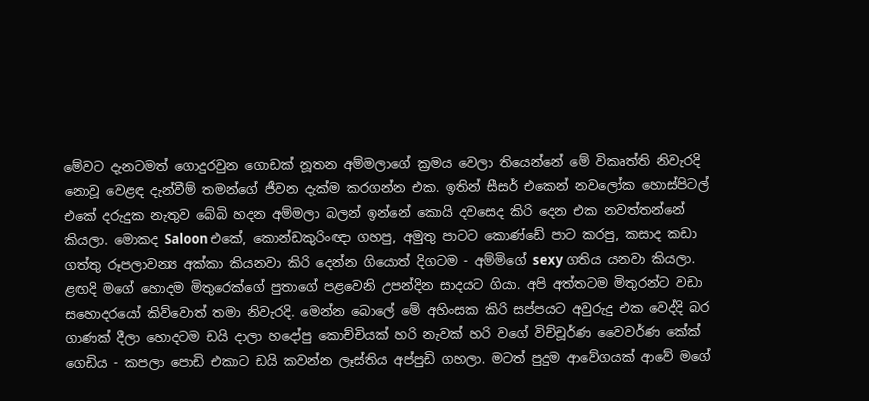මේවට දැනටමත් ගොදුරවුන ගොඩක් නූතන අම්මලාගේ ක්‍රමය වෙලා තියෙන්නේ මේ විකෘත්ති නිවැරදි නොවූ වෙළඳ දැන්වීම් තමන්ගේ ජීවන දැක්ම කරගන්න එක. ඉතින් සීසර් එකෙන් නවලෝක හොස්පිටල් එකේ දරුදුක නැතුව බේබි හදන අම්මලා බලන් ඉන්නේ කොයි දවසෙද කිරි දෙන එක නවත්තන්නේ කියලා. මොකද Saloon එකේ, කොන්ඩකුරිංඥා ගහපු, අමුතු පාටට කොණ්ඩේ පාට කරපු, කසාද කඩා ගත්තු රූපලාවන්‍ය අක්කා කියනවා කිරි දෙන්න ගියොත් දිගටම - අම්මිගේ sexy ගතිය යනවා කියලා.
ළඟදි මගේ හොදම මිතුරෙක්ගේ පුතාගේ පළවෙනි උපන්දින සාදයට ගියා. අපි අත්තටම මිතුරන්ට වඩා සහොදරයෝ කිව්වොත් තමා නිවැරදි. මෙන්න බොලේ මේ අහිංසක කිරි සප්පයට අවුරුදු එක වෙද්දි බර ගාණක් දීලා හොදටම ඩයි දාලා හදෝපු කොච්චියක් හරි නැවක් හරි වගේ විච්චූර්ණ වෛවර්ණ කේක් ගෙඩිය - කපලා පොඩි එකාට ඩයි කවන්න ලෑස්තිය අප්පුඩි ගහලා. මටත් පුදුම ආවේගයක් ආවේ මගේ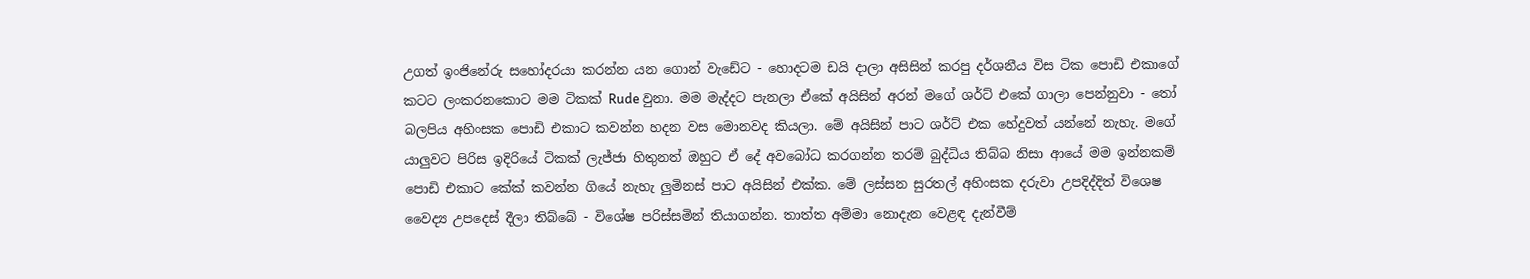උගත් ඉංජිනේරු සහෝදරයා කරන්න යන ගොන් වැඩේට - හොදටම ඩයි දාලා අසිසින් කරපු දර්ශනීය විස ටික පොඩි එකාගේ කටට ලංකරනකොට මම ටිකක් Rude වුනා. මම මැද්දට පැනලා ඒකේ අයිසින් අරන් මගේ ශර්ට් එකේ ගාලා පෙන්නුවා - තෝ බලපිය අහිංසක පොඩි එකාට කවන්න හදන වස මොනවද කියලා. මේ අයිසින් පාට ශර්ට් එක හේදුවත් යන්නේ නැහැ. මගේ යාලුවට පිරිස ඉදිරියේ ටිකක් ලැජ්ජා හිතුනත් ඔහුට ඒ දේ අවබෝධ කරගන්න තරම් බුද්ධිය තිබ්බ නිසා ආයේ මම ඉන්නකම් පොඩි එකාට කේක් කවන්න ගියේ නැහැ ලුමිනස් පාට අයිසින් එක්ක. මේ ලස්සන සුරතල් අහිංසක දරුවා උපදිද්දිත් විශෙෂ වෛද්‍ය උපදෙස් දීලා තිබ්බේ - විශේෂ පරිස්සමින් තියාගන්න. තාත්ත අම්මා නොදැන වෙළඳ දැන්වීම්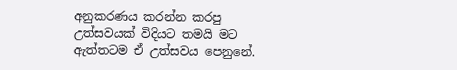අනුකරණය කරන්න කරපු උත්සවයක් විදියට තමයි මට ඇත්තටම ඒ උත්සවය පෙනුනේ.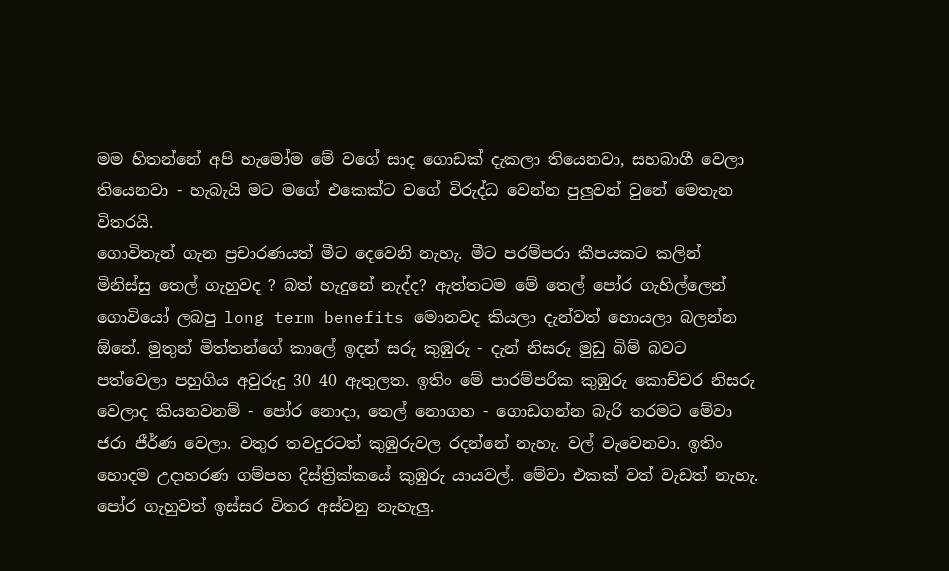මම හිතන්නේ අපි හැමෝම මේ වගේ සාද ගොඩක් දැකලා තියෙනවා, සහබාගී වෙලා තියෙනවා - හැබැයි මට මගේ එකෙක්ට වගේ විරුද්ධ වෙන්න පුලුවන් වුනේ මෙතැන විතරයි.
ගොවිතැන් ගැන ප්‍රචාරණයත් මීට දෙවෙනි නැහැ. මීට පරම්පරා කීපයකට කලින් මිනිස්සු තෙල් ගැහුවද ? බත් හැදුනේ නැද්ද? ඇත්තටම මේ තෙල් පෝර ගැහිල්ලෙන් ගොවියෝ ලබපු long term benefits මොනවද කියලා දැන්වත් හොයලා බලන්න ඕනේ. මුතුන් මිත්තන්ගේ කාලේ ඉදන් සරු කුඹුරු - දැන් නිසරු මුඩු බිම් බවට පත්වෙලා පහුගිය අවුරුදු 30 40 ඇතුලත. ඉතිං මේ පාරම්පරික කුඹුරු කොච්චර නිසරු වෙලාද කියනවනම් - පෝර නොදා, තෙල් නොගහ - ගොඩගන්න බැරි තරමට මේවා ජරා ජීර්ණ වෙලා. වතුර තවදුරටත් කුඹුරුවල රදන්නේ නැහැ. වල් වැවෙනවා. ඉතිං හොදම උදාහරණ ගම්පහ දිස්ත්‍රික්කයේ කුඹුරු යායවල්. මේවා එකක් වත් වැඩත් නැහැ. පෝර ගැහුවත් ඉස්සර විතර අස්වනු නැහැලු.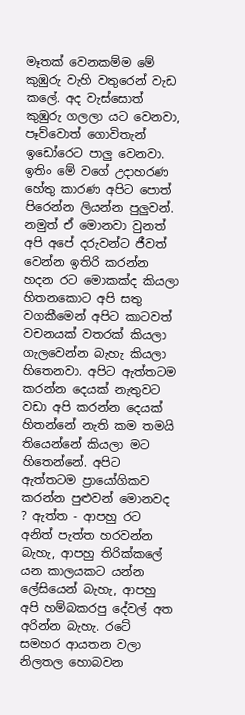මෑතක් වෙනකම්ම මේ කුඹුරු වැහි වතුරෙන් වැඩ කලේ. අද වැස්සොත් කුඹුරු ගලලා යට වෙනවා, පෑව්වොත් ගොවිතැන් ඉඩෝරෙට පාලු වෙනවා.
ඉතිං මේ වගේ උදාහරණ හේතු කාරණ අපිට පොත් පිරෙන්න ලියන්න පුලුවන්. නමුත් ඒ මොනවා වුනත් අපි අපේ දරුවන්ට ජීවත් වෙන්න ඉතිරි කරන්න හදන රට මොකක්ද කියලා හිතනකොට අපි සතු වගකීමෙන් අපිට කාටවත් වචනයක් වතරක් කියලා ගැලවෙන්න බැහැ කියලා හිතෙනවා. අපිට ඇත්තටම කරන්න දෙයක් නැතුවට වඩා අපි කරන්න දෙයක් හිතන්නේ නැති කම තමයි තියෙන්නේ කියලා මට හිතෙන්නේ. අපිට ඇත්තටම ප්‍රායෝගිකව කරන්න පුළුවන් මොනවද ? ඇත්ත - ආපහු රට අනිත් පැත්ත හරවන්න බැහැ, ආපහු තිරික්කලේ යන කාලයකට යන්න ලේසියෙන් බැහැ, ආපහු අපි හම්බකරපු දේවල් අත අරින්න බැහැ. රටේ සමහර ආයතන වලා නිලතල හොබවන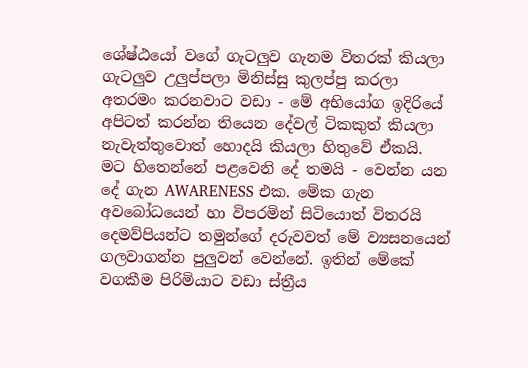ශේෂ්ඨයෝ වගේ ගැටලුව ගැනම විතරක් කියලා ගැටලුව උලුප්පලා මිනිස්සු කුලප්පු කරලා අතරමං කරනවාට වඩා - මේ අභියෝග ඉදිරියේ අපිටත් කරන්න තියෙන දේවල් ටිකකුත් කියලා නැවැත්තුවොත් හොදයි කියලා හිතුවේ ඒකයි.
මට හිතෙන්නේ පළවෙනි දේ තමයි - වෙන්න යන දේ ගැන AWARENESS එක. මේක ගැන අවබෝධයෙන් හා විපරමින් සිටියොත් විතරයි දෙමව්පියන්ට තමුන්ගේ දරුවවත් මේ ව්‍යසනයෙන් ගලවාගන්න පුලුවන් වෙන්නේ. ඉතින් මේකේ වගකීම පිරිමියාට වඩා ස්ත්‍රීය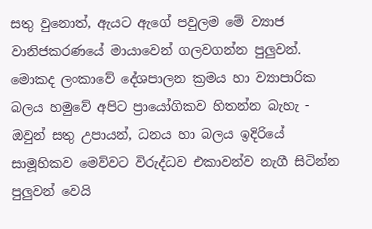සතු වුනොත්, ඇයට ඇගේ පවුලම මේ ව්‍යාජ වානිජකරණයේ මායාවෙන් ගලවගන්න පුලුවන්. මොකද ලංකාවේ දේශපාලන ක්‍රමය හා ව්‍යාපාරික බලය හමුවේ අපිට ප්‍රායෝගිකව හිතන්න බැහැ - ඔවුන් සතු උපායන්, ධනය හා බලය ඉදිරියේ සාමූහිකව මෙව්වට විරුද්ධව එකාවන්ව නැගී සිටින්න පුලුවන් වෙයි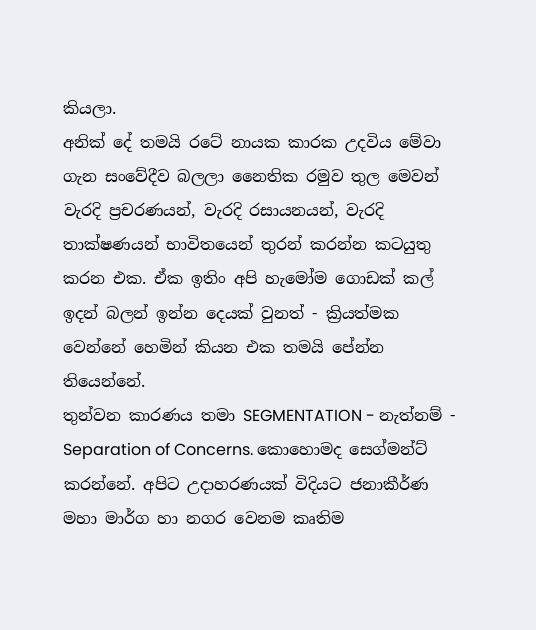කියලා.
අනික් දේ තමයි රටේ නායක කාරක උදවිය මේවා ගැන සංවේදීව බලලා නෛතික රමුව තුල මෙවන් වැරදි ප්‍රචරණයන්, වැරදි රසායනයන්, වැරදි තාක්ෂණයන් භාවිතයෙන් තුරන් කරන්න කටයුතු කරන එක. ඒක ඉතිං අපි හැමෝම ගොඩක් කල් ඉදන් බලන් ඉන්න දෙයක් වුනත් - ක්‍රියත්මක වෙන්නේ හෙමින් කියන එක තමයි පේන්න තියෙන්නේ.
තුන්වන කාරණය තමා SEGMENTATION - නැත්නම් - Separation of Concerns. කොහොමද සෙග්මන්ට් කරන්නේ. අපිට උදාහරණයක් විදියට ජනාකීර්ණ මහා මාර්ග හා නගර වෙනම කෘතිම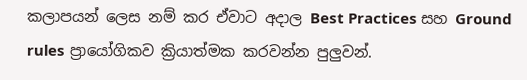කලාපයන් ලෙස නම් කර ඒවාට අදාල Best Practices සහ Ground rules ප්‍රායෝගිකව ක්‍රියාත්මක කරවන්න පුලුවන්.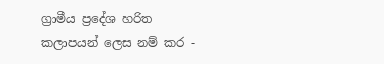ග්‍රාමීය ප්‍රදේශ හරිත කලාපයන් ලෙස නම් කර -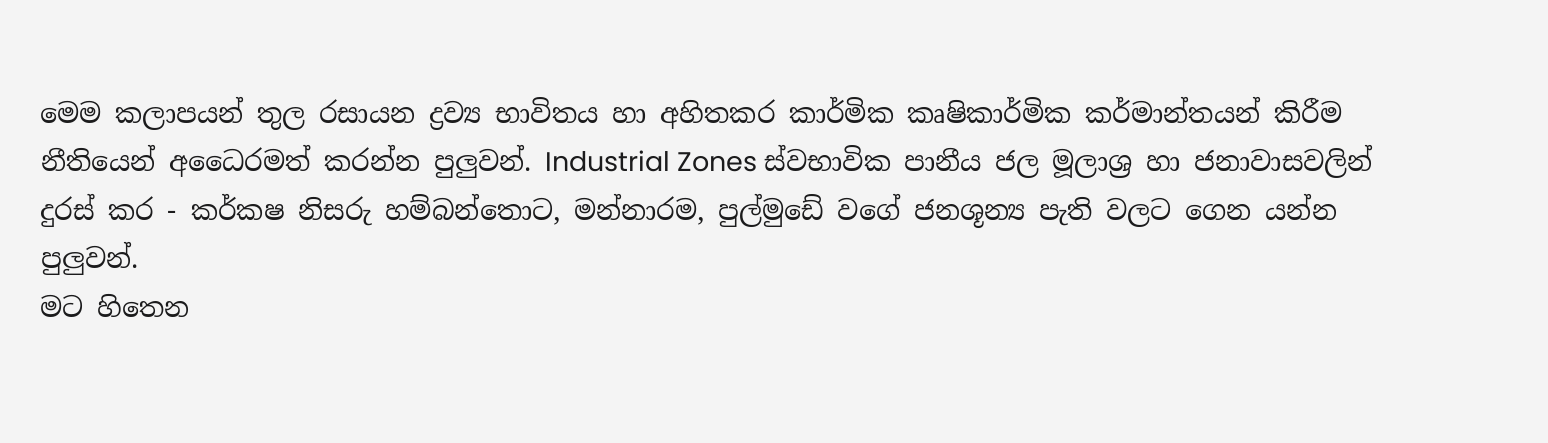මෙම කලාපයන් තුල රසායන ද්‍රව්‍ය භාවිතය හා අහිතකර කාර්මික කෘෂිකාර්මික කර්මාන්තයන් කිරීම නීතියෙන් අධෛරමත් කරන්න පුලුවන්. Industrial Zones ස්වභාවික පානීය ජල මූලාශ්‍ර හා ජනාවාසවලින් දුරස් කර - කර්කෂ නිසරු හම්බන්තොට, මන්නාරම, පුල්මුඩේ වගේ ජනශූන්‍ය පැති වලට ගෙන යන්න පුලුවන්.
මට හිතෙන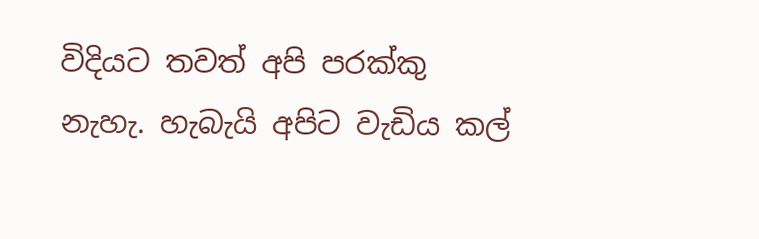විදියට තවත් අපි පරක්කු නැහැ. හැබැයි අපිට වැඩිය කල්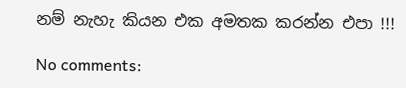නම් නැහැ කියන එක අමතක කරන්න එපා !!!

No comments: